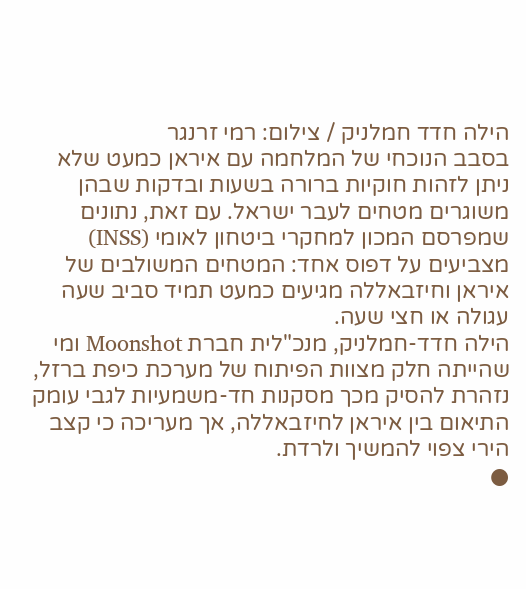הילה חדד חמלניק / צילום: רמי זרנגר
בסבב הנוכחי של המלחמה עם איראן כמעט שלא ניתן לזהות חוקיות ברורה בשעות ובדקות שבהן משוגרים מטחים לעבר ישראל. עם זאת, נתונים שמפרסם המכון למחקרי ביטחון לאומי (INSS) מצביעים על דפוס אחד: המטחים המשולבים של איראן וחיזבאללה מגיעים כמעט תמיד סביב שעה עגולה או חצי שעה.
הילה חדד-חמלניק, מנכ"לית חברת Moonshot ומי שהייתה חלק מצוות הפיתוח של מערכת כיפת ברזל, נזהרת להסיק מכך מסקנות חד-משמעיות לגבי עומק התיאום בין איראן לחיזבאללה, אך מעריכה כי קצב הירי צפוי להמשיך ולרדת.
●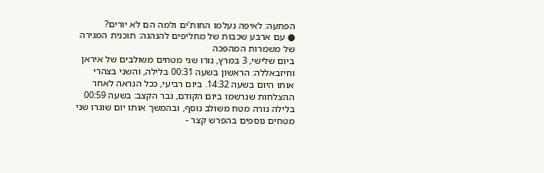הפתעה: לאיפה נעלמו החות'ים ולמה הם לא יורים?
● עם ארבע שכבות של מחליפים להנהגה: תוכנית המגירה של משמרות המהפכה
ביום שלישי, 3 במרץ, נורו שני מטחים משולבים של איראן וחיזבאללה: הראשון בשעה 00:31 בלילה, והשני בצהרי אותו היום בשעה 14:32. ביום רביעי, ככל הנראה לאחר ההצלחות שנרשמו ביום הקודם, גבר הקצב: בשעה 00:59 בלילה נורה מטח משולב נוסף, ובהמשך אותו יום שוגרו שני מטחים נוספים בהפרש קצר -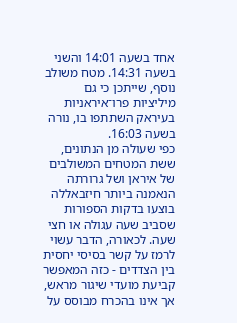אחד בשעה 14:01 והשני בשעה 14:31. מטח משולב נוסף, שייתכן כי גם מיליציות פרו־איראניות בעיראק השתתפו בו, נורה בשעה 16:03.
כפי שעולה מן הנתונים, ששת המטחים המשולבים של איראן ושל גרורתה הנאמנה ביותר חיזבאללה בוצעו בדקות הספורות שסביב שעה עגולה או חצי שעה. לכאורה, הדבר עשוי לרמז על קשר בסיסי יחסית בין הצדדים - כזה המאפשר קביעת מועדי שיגור מראש, אך אינו בהכרח מבוסס על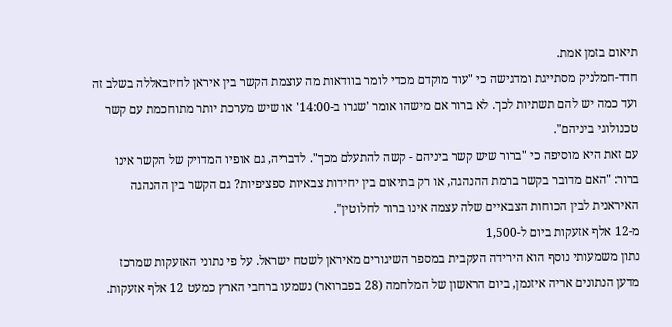תיאום בזמן אמת.
חדד-חמלניק מסתייגת ומדגישה כי "עוד מוקדם מכדי לומר בוודאות מה עוצמת הקשר בין איראן לחיזבאללה בשלב זה ועד כמה יש להם תשתיות לכך. לא ברור אם מישהו אומר 'שגרו ב-14:00' או שיש מערכת יותר מתוחכמת עם קשר טכנולוגי ביניהם".
עם זאת היא מוסיפה כי "ברור שיש קשר ביניהם - קשה להתעלם מכך". לדבריה, גם אופיו המדויק של הקשר אינו ברור: "האם מדובר בקשר ברמת ההנהגה, או רק בתיאום בין יחידות צבאיות ספציפיות? גם הקשר בין ההנהגה האיראנית לבין הכוחות הצבאיים שלה עצמה אינו ברור לחלוטין".
מ-12 אלף אזעקות ביום ל-1,500
נתון משמעותי נוסף הוא הירידה העקבית במספר השיגורים מאיראן לשטח ישראל. על פי נתוני האזעקות שמרכז מדען הנתונים אריה איזנמן, ביום הראשון של המלחמה (28 בפברואר) נשמעו ברחבי הארץ כמעט 12 אלף אזעקות.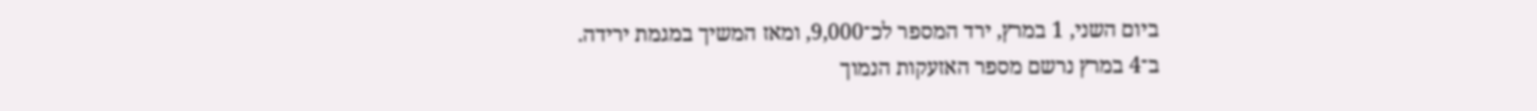ביום השני, 1 במרץ, ירד המספר לכ־9,000, ומאז המשיך במגמת ירידה.
ב־4 במרץ נרשם מספר האזעקות הנמוך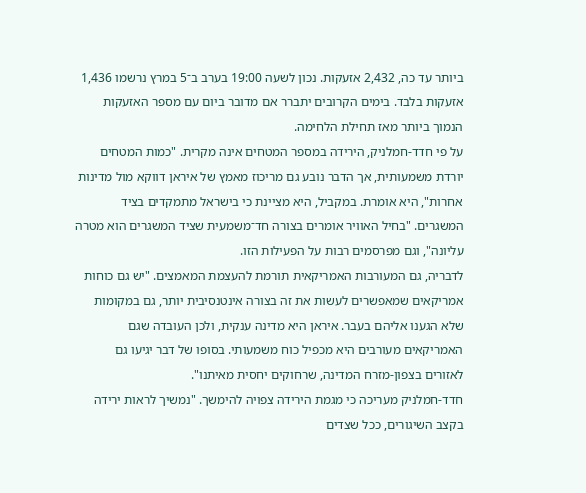ביותר עד כה, 2,432 אזעקות. נכון לשעה 19:00 בערב ב־5 במרץ נרשמו 1,436 אזעקות בלבד. בימים הקרובים יתברר אם מדובר ביום עם מספר האזעקות הנמוך ביותר מאז תחילת הלחימה.
על פי חדד-חמלניק, הירידה במספר המטחים אינה מקרית. "כמות המטחים יורדת משמעותית, אך הדבר נובע גם מריכוז מאמץ של איראן דווקא מול מדינות אחרות", היא אומרת. במקביל, היא מציינת כי בישראל מתמקדים בציד המשגרים. "בחיל האוויר אומרים בצורה חד־משמעית שציד המשגרים הוא מטרה עליונה", וגם מפרסמים רבות על הפעילות הזו.
לדבריה, גם המעורבות האמריקאית תורמת להעצמת המאמצים. "יש גם כוחות אמריקאים שמאפשרים לעשות את זה בצורה אינטנסיבית יותר, גם במקומות שלא הגענו אליהם בעבר. איראן היא מדינה ענקית, ולכן העובדה שגם האמריקאים מעורבים היא מכפיל כוח משמעותי. בסופו של דבר יגיעו גם לאזורים בצפון-מזרח המדינה, שרחוקים יחסית מאיתנו".
חדד-חמלניק מעריכה כי מגמת הירידה צפויה להימשך. "נמשיך לראות ירידה בקצב השיגורים, ככל שצדים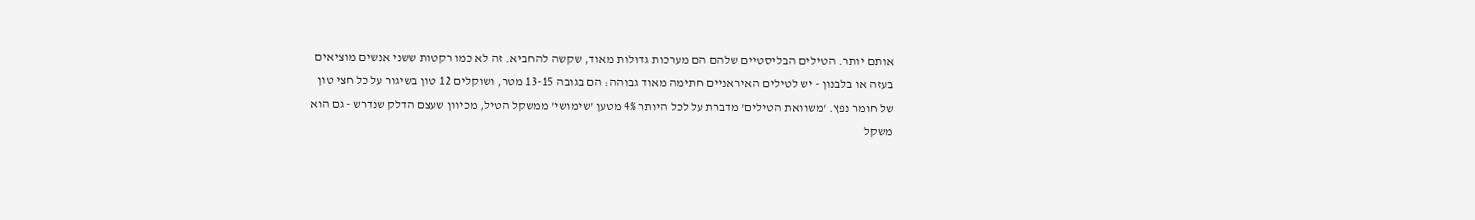אותם יותר. הטילים הבליסטיים שלהם הם מערכות גדולות מאוד, שקשה להחביא. זה לא כמו רקטות ששני אנשים מוציאים בעזה או בלבנון - יש לטילים האיראניים חתימה מאוד גבוהה: הם בגובה 13-15 מטר, ושוקלים 12 טון בשיגור על כל חצי טון של חומר נפץ. 'משוואת הטילים' מדברת על לכל היותר 4% מטען 'שימושי' ממשקל הטיל, מכיוון שעצם הדלק שנדרש - גם הוא משקל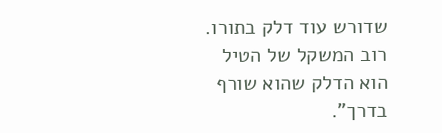שדורש עוד דלק בתורו. רוב המשקל של הטיל הוא הדלק שהוא שורף בדרך".